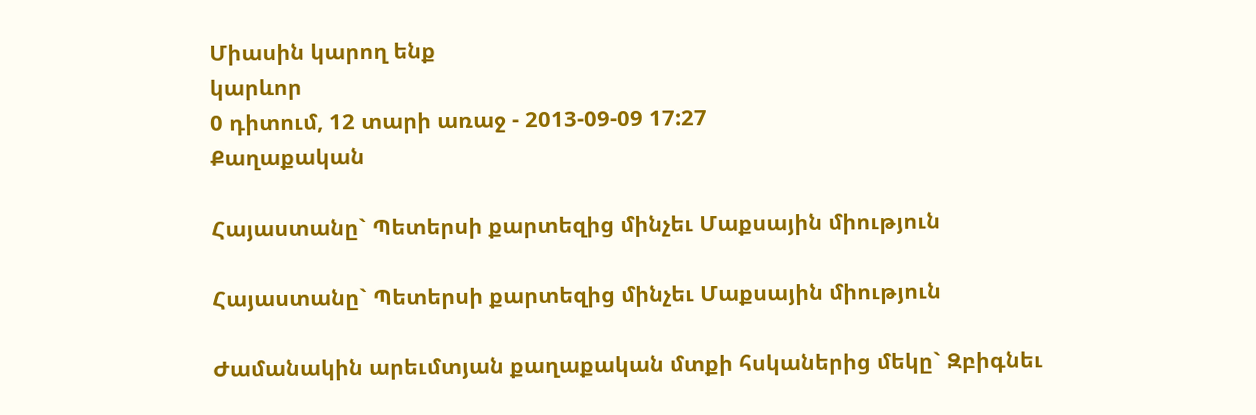Միասին կարող ենք
կարևոր
0 դիտում, 12 տարի առաջ - 2013-09-09 17:27
Քաղաքական

Հայաստանը` Պետերսի քարտեզից մինչեւ Մաքսային միություն

Հայաստանը` Պետերսի քարտեզից մինչեւ Մաքսային միություն

Ժամանակին արեւմտյան քաղաքական մտքի հսկաներից մեկը` Զբիգնեւ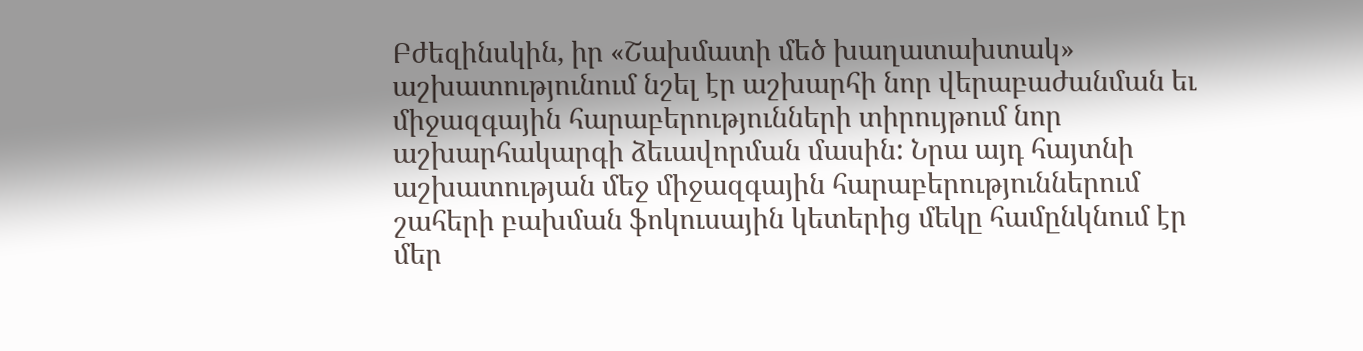Բժեզինսկին, իր «Շախմատի մեծ խաղատախտակ» աշխատությունում նշել էր աշխարհի նոր վերաբաժանման եւ միջազգային հարաբերությունների տիրույթում նոր աշխարհակարգի ձեւավորման մասին: Նրա այդ հայտնի աշխատության մեջ միջազգային հարաբերություններում շահերի բախման ֆոկուսային կետերից մեկը համընկնում էր մեր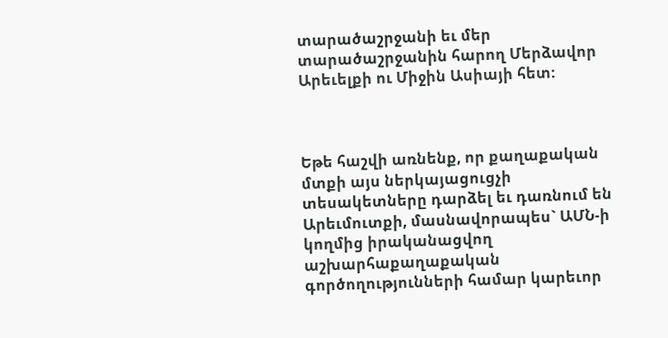տարածաշրջանի եւ մեր տարածաշրջանին հարող Մերձավոր Արեւելքի ու Միջին Ասիայի հետ:



Եթե հաշվի առնենք, որ քաղաքական մտքի այս ներկայացուցչի տեսակետները դարձել եւ դառնում են Արեւմուտքի, մասնավորապես` ԱՄՆ-ի կողմից իրականացվող աշխարհաքաղաքական գործողությունների համար կարեւոր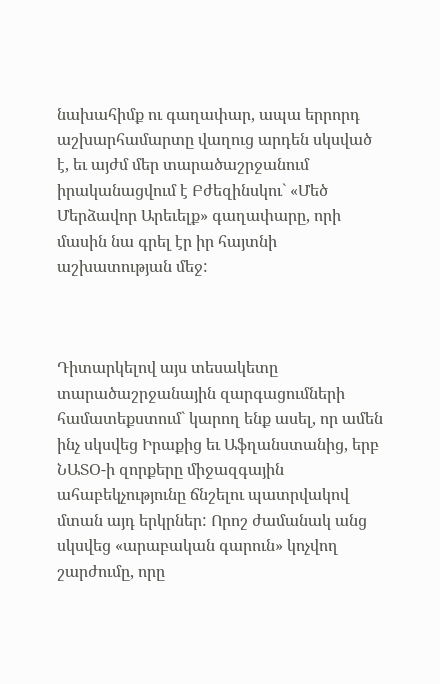նախահիմք ու գաղափար, ապա երրորդ աշխարհամարտը վաղուց արդեն սկսված է, եւ այժմ մեր տարածաշրջանում իրականացվում է Բժեզինսկու` «Մեծ Մերձավոր Արեւելք» գաղափարը, որի մասին նա գրել էր իր հայտնի աշխատության մեջ:



Դիտարկելով այս տեսակետը տարածաշրջանային զարգացումների համատեքստում` կարող ենք ասել, որ ամեն ինչ սկսվեց Իրաքից եւ Աֆղանստանից, երբ ՆԱՏՕ-ի զորքերը միջազգային ահաբեկչությունը ճնշելու պատրվակով մտան այդ երկրներ: Որոշ ժամանակ անց սկսվեց «արաբական գարուն» կոչվող շարժումը, որը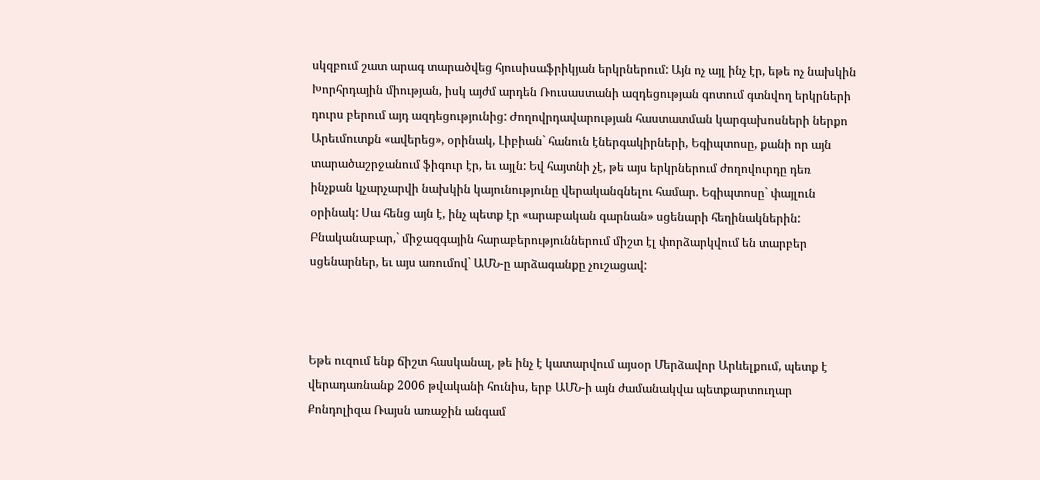սկզբում շատ արագ տարածվեց հյուսիսաֆրիկյան երկրներում: Այն ոչ այլ ինչ էր, եթե ոչ նախկին Խորհրդային միության, իսկ այժմ արդեն Ռուսաստանի ազդեցության գոտում գտնվող երկրների դուրս բերում այդ ազդեցությունից: Ժողովրդավարության հաստատման կարգախոսների ներքո Արեւմուտքն «ավերեց», օրինակ, Լիբիան` հանուն էներգակիրների, Եգիպտոսը, քանի որ այն տարածաշրջանում ֆիգուր էր, եւ այլն: Եվ հայտնի չէ, թե այս երկրներում ժողովուրդը դեռ ինչքան կչարչարվի նախկին կայունությունը վերականգնելու համար. Եգիպտոսը` փայլուն օրինակ: Սա հենց այն է, ինչ պետք էր «արաբական գարնան» սցենարի հեղինակներին: Բնականաբար,` միջազգային հարաբերություններում միշտ էլ փորձարկվում են տարբեր սցենարներ, եւ այս առումով` ԱՄՆ-ը արձագանքը չուշացավ:



Եթե ուզում ենք ճիշտ հասկանալ, թե ինչ է կատարվում այսօր Մերձավոր Արևելքում, պետք է վերադառնանք 2006 թվականի հունիս, երբ ԱՄՆ-ի այն ժամանակվա պետքարտուղար Քոնդոլիզա Ռայսն առաջին անգամ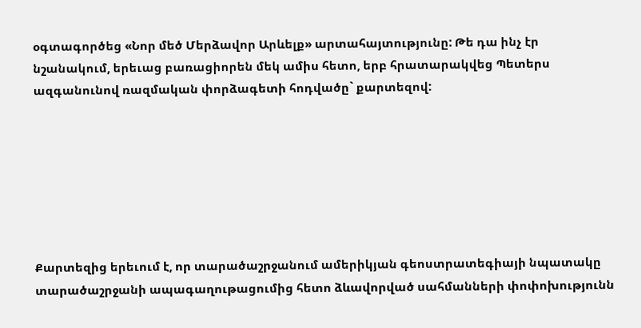օգտագործեց «Նոր մեծ Մերձավոր Արևելք» արտահայտությունը: Թե դա ինչ էր նշանակում, երեւաց բառացիորեն մեկ ամիս հետո, երբ հրատարակվեց Պետերս ազգանունով ռազմական փորձագետի հոդվածը` քարտեզով:







Քարտեզից երեւում է, որ տարածաշրջանում ամերիկյան գեոստրատեգիայի նպատակը տարածաշրջանի ապագաղութացումից հետո ձևավորված սահմանների փոփոխությունն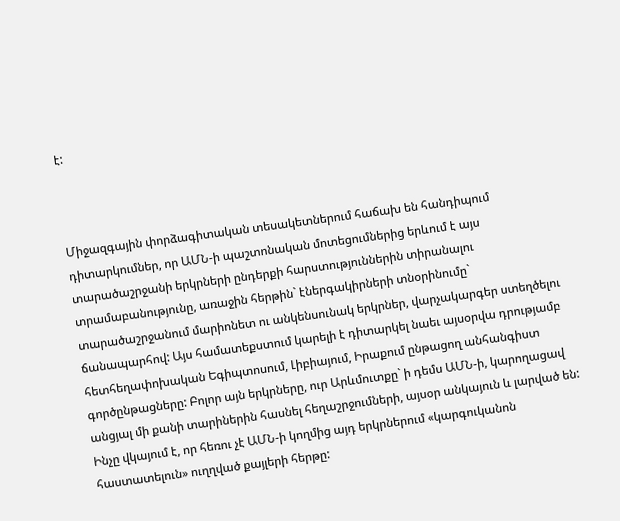է:



Միջազգային փորձագիտական տեսակետներում հաճախ են հանդիպում դիտարկումներ, որ ԱՄՆ-ի պաշտոնական մոտեցումներից երևում է այս տարածաշրջանի երկրների ընդերքի հարստություններին տիրանալու տրամաբանությունը, առաջին հերթին` էներգակիրների տնօրինումը` տարածաշրջանում մարիոնետ ու անկենսունակ երկրներ, վարչակարգեր ստեղծելու ճանապարհով: Այս համատեքստում կարելի է դիտարկել նաեւ այսօրվա դրությամբ հետհեղափոխական Եգիպտոսում, Լիբիայում, Իրաքում ընթացող անհանգիստ գործընթացները: Բոլոր այն երկրները, ուր Արևմուտքը` ի դեմս ԱՄՆ-ի, կարողացավ անցյալ մի քանի տարիներին հասնել հեղաշրջումների, այսօր անկայուն և լարված են: Ինչը վկայում է, որ հեռու չէ ԱՄՆ-ի կողմից այդ երկրներում «կարգուկանոն հաստատելուն» ուղղված քայլերի հերթը: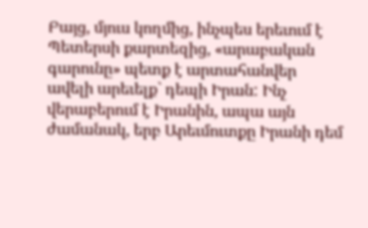Բայց, մյուս կողմից, ինչպես երեւում է Պետերսի քարտեզից, «արաբական գարունը» պետք է արտահանվեր ավելի արեւելք` դեպի Իրան: Ինչ վերաբերում է Իրանին, ապա այն ժամանակ, երբ Արեւմուտքը Իրանի դեմ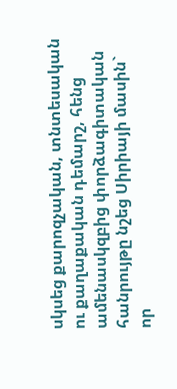սկսեց քարոզչական, տնտեսական ու քաղաքական դեմարշ, հենց ամենասկզբից փորձագիտական հանրույթը նշեց Սիրիայի մասին` որ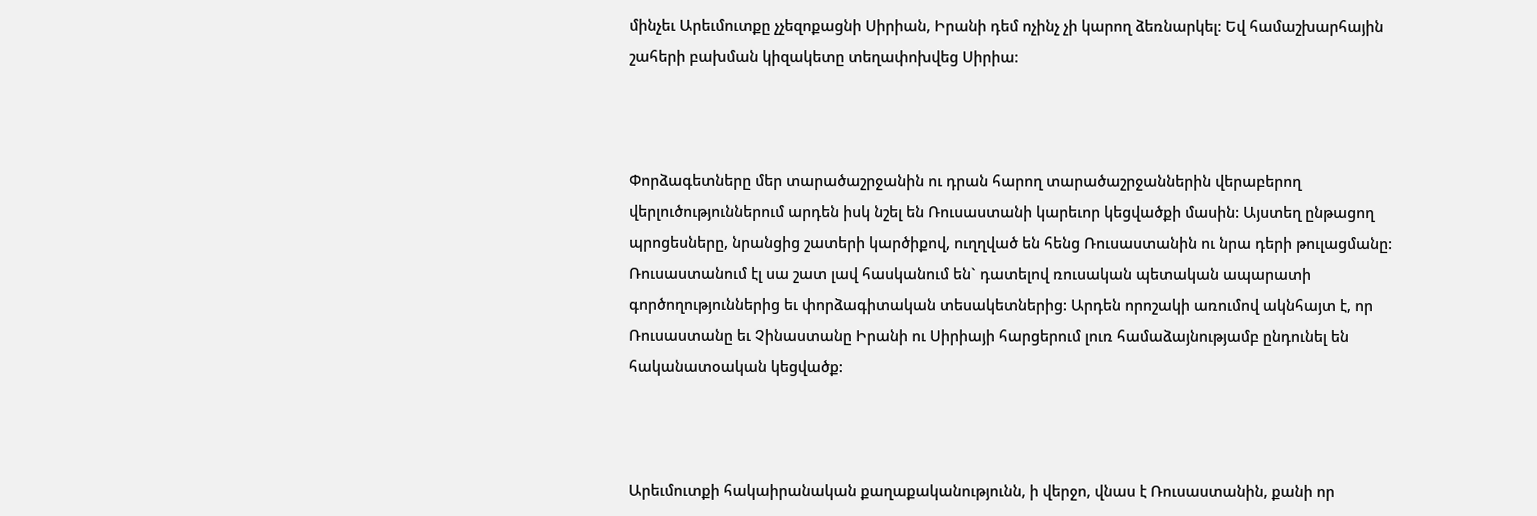մինչեւ Արեւմուտքը չչեզոքացնի Սիրիան, Իրանի դեմ ոչինչ չի կարող ձեռնարկել: Եվ համաշխարհային շահերի բախման կիզակետը տեղափոխվեց Սիրիա:



Փորձագետները մեր տարածաշրջանին ու դրան հարող տարածաշրջաններին վերաբերող վերլուծություններում արդեն իսկ նշել են Ռուսաստանի կարեւոր կեցվածքի մասին: Այստեղ ընթացող պրոցեսները, նրանցից շատերի կարծիքով, ուղղված են հենց Ռուսաստանին ու նրա դերի թուլացմանը: Ռուսաստանում էլ սա շատ լավ հասկանում են` դատելով ռուսական պետական ապարատի գործողություններից եւ փորձագիտական տեսակետներից: Արդեն որոշակի առումով ակնհայտ է, որ Ռուսաստանը եւ Չինաստանը Իրանի ու Սիրիայի հարցերում լուռ համաձայնությամբ ընդունել են հականատօական կեցվածք:



Արեւմուտքի հակաիրանական քաղաքականությունն, ի վերջո, վնաս է Ռուսաստանին, քանի որ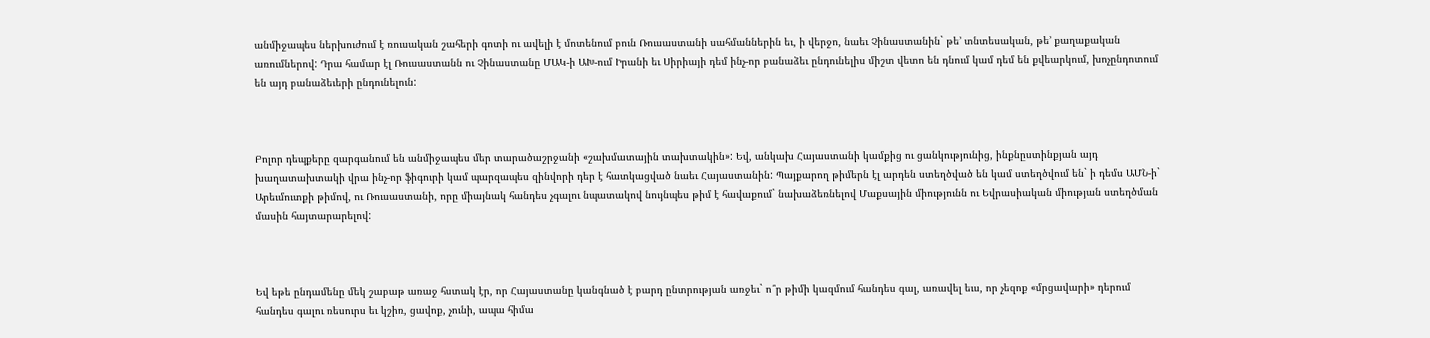անմիջապես ներխուժում է ռուսական շահերի գոտի ու ավելի է մոտենում բուն Ռուսաստանի սահմաններին եւ, ի վերջո, նաեւ Չինաստանին` թե’ տնտեսական, թե’ քաղաքական առումներով: Դրա համար էլ Ռուսաստանն ու Չինաստանը ՄԱԿ-ի ԱԽ-ում Իրանի եւ Սիրիայի դեմ ինչ-որ բանաձեւ ընդունելիս միշտ վետո են դնում կամ դեմ են քվեարկում, խոչընդոտում են այդ բանաձեւերի ընդունելուն:



Բոլոր դեպքերը զարգանում են անմիջապես մեր տարածաշրջանի «շախմատային տախտակին»: Եվ, անկախ Հայաստանի կամքից ու ցանկությունից, ինքնըստինքյան այդ խաղատախտակի վրա ինչ-որ ֆիգուրի կամ պարզապես զինվորի դեր է հատկացված նաեւ Հայաստանին: Պայքարող թիմերն էլ արդեն ստեղծված են կամ ստեղծվում են` ի դեմս ԱՄՆ-ի` Արեւմուտքի թիմով, ու Ռուսաստանի, որը միայնակ հանդես չգալու նպատակով նույնպես թիմ է հավաքում` նախաձեռնելով Մաքսային միությունն ու Եվրասիական միության ստեղծման մասին հայտարարելով:



Եվ եթե ընդամենը մեկ շաբաթ առաջ հստակ էր, որ Հայաստանը կանգնած է բարդ ընտրության առջեւ` ո՞ր թիմի կազմում հանդես գալ, առավել եւս, որ չեզոք «մրցավարի» դերում հանդես գալու ռեսուրս եւ կշիռ, ցավոք, չունի, ապա հիմա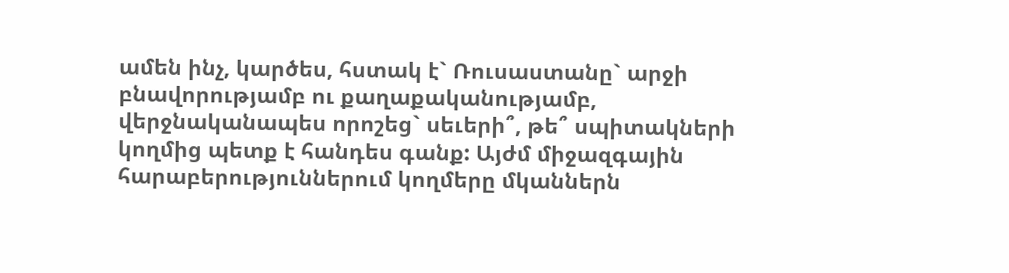ամեն ինչ, կարծես, հստակ է` Ռուսաստանը` արջի բնավորությամբ ու քաղաքականությամբ, վերջնականապես որոշեց` սեւերի՞, թե՞ սպիտակների կողմից պետք է հանդես գանք: Այժմ միջազգային հարաբերություններում կողմերը մկաններն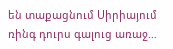են տաքացնում Սիրիայում ռինգ դուրս գալուց առաջ…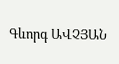Գևորգ ԱՎՉՅԱՆ